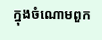ក្នុងចំណោមពួក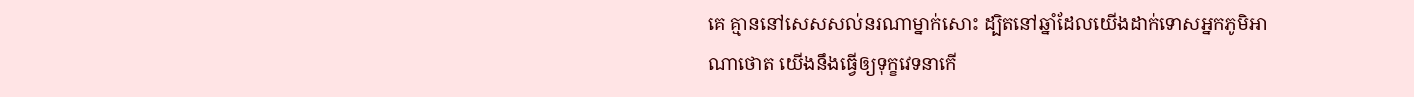គេ គ្មាននៅសេសសល់នរណាម្នាក់សោះ ដ្បិតនៅឆ្នាំដែលយើងដាក់ទោសអ្នកភូមិអាណាថោត យើងនឹងធ្វើឲ្យទុក្ខវេទនាកើ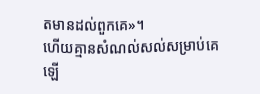តមានដល់ពួកគេ»។
ហើយគ្មានសំណល់សល់សម្រាប់គេឡើ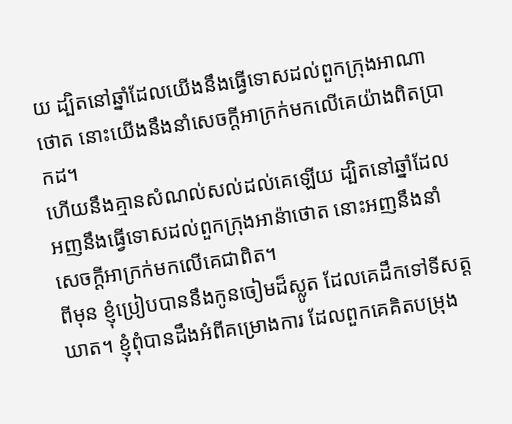យ ដ្បិតនៅឆ្នាំដែលយើងនឹងធ្វើទោសដល់ពួកក្រុងអាណាថោត នោះយើងនឹងនាំសេចក្ដីអាក្រក់មកលើគេយ៉ាងពិតប្រាកដ។
ហើយនឹងគ្មានសំណល់សល់ដល់គេឡើយ ដ្បិតនៅឆ្នាំដែលអញនឹងធ្វើទោសដល់ពួកក្រុងអាន៉ាថោត នោះអញនឹងនាំសេចក្ដីអាក្រក់មកលើគេជាពិត។
ពីមុន ខ្ញុំប្រៀបបាននឹងកូនចៀមដ៏ស្លូត ដែលគេដឹកទៅទីសត្តឃាត។ ខ្ញុំពុំបានដឹងអំពីគម្រោងការ ដែលពួកគេគិតបម្រុង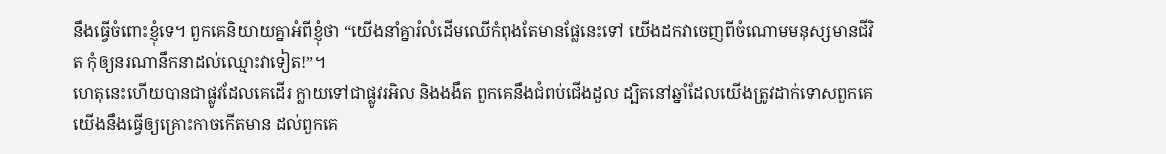នឹងធ្វើចំពោះខ្ញុំទេ។ ពួកគេនិយាយគ្នាអំពីខ្ញុំថា “យើងនាំគ្នារំលំដើមឈើកំពុងតែមានផ្លែនេះទៅ យើងដកវាចេញពីចំណោមមនុស្សមានជីវិត កុំឲ្យនរណានឹកនាដល់ឈ្មោះវាទៀត!”។
ហេតុនេះហើយបានជាផ្លូវដែលគេដើរ ក្លាយទៅជាផ្លូវរអិល និងងងឹត ពួកគេនឹងជំពប់ជើងដួល ដ្បិតនៅឆ្នាំដែលយើងត្រូវដាក់ទោសពួកគេ យើងនឹងធ្វើឲ្យគ្រោះកាចកើតមាន ដល់ពួកគេ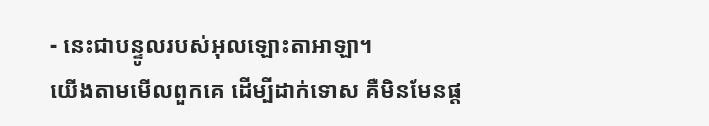- នេះជាបន្ទូលរបស់អុលឡោះតាអាឡា។
យើងតាមមើលពួកគេ ដើម្បីដាក់ទោស គឺមិនមែនផ្ដ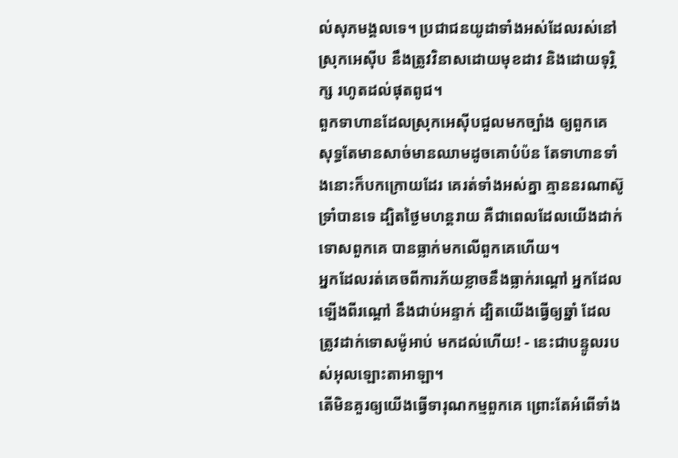ល់សុភមង្គលទេ។ ប្រជាជនយូដាទាំងអស់ដែលរស់នៅស្រុកអេស៊ីប នឹងត្រូវវិនាសដោយមុខដាវ និងដោយទុរ្ភិក្ស រហូតដល់ផុតពូជ។
ពួកទាហានដែលស្រុកអេស៊ីបជួលមកច្បាំង ឲ្យពួកគេ សុទ្ធតែមានសាច់មានឈាមដូចគោបំប៉ន តែទាហានទាំងនោះក៏បកក្រោយដែរ គេរត់ទាំងអស់គ្នា គ្មាននរណាស៊ូទ្រាំបានទេ ដ្បិតថ្ងៃមហន្តរាយ គឺជាពេលដែលយើងដាក់ទោសពួកគេ បានធ្លាក់មកលើពួកគេហើយ។
អ្នកដែលរត់គេចពីការភ័យខ្លាចនឹងធ្លាក់រណ្ដៅ អ្នកដែលឡើងពីរណ្ដៅ នឹងជាប់អន្ទាក់ ដ្បិតយើងធ្វើឲ្យឆ្នាំ ដែលត្រូវដាក់ទោសម៉ូអាប់ មកដល់ហើយ! - នេះជាបន្ទូលរបស់អុលឡោះតាអាឡា។
តើមិនគួរឲ្យយើងធ្វើទារុណកម្មពួកគេ ព្រោះតែអំពើទាំង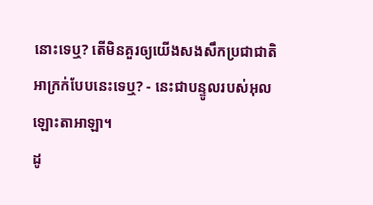នោះទេឬ? តើមិនគួរឲ្យយើងសងសឹកប្រជាជាតិ អាក្រក់បែបនេះទេឬ? - នេះជាបន្ទូលរបស់អុលឡោះតាអាឡា។
ដូ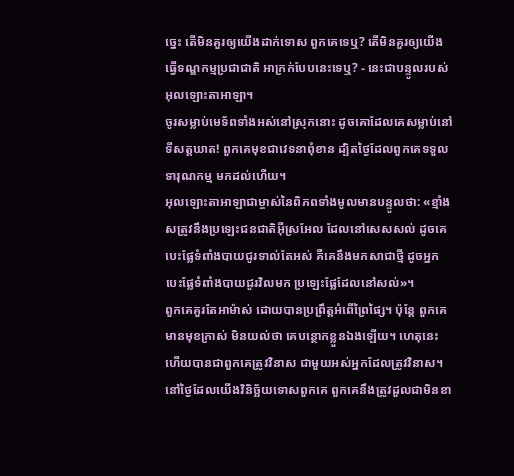ច្នេះ តើមិនគួរឲ្យយើងដាក់ទោស ពួកគេទេឬ? តើមិនគួរឲ្យយើងធ្វើទណ្ឌកម្មប្រជាជាតិ អាក្រក់បែបនេះទេឬ? - នេះជាបន្ទូលរបស់អុលឡោះតាអាឡា។
ចូរសម្លាប់មេទ័ពទាំងអស់នៅស្រុកនោះ ដូចគោដែលគេសម្លាប់នៅទីសត្តឃាត! ពួកគេមុខជាវេទនាពុំខាន ដ្បិតថ្ងៃដែលពួកគេទទួលទារុណកម្ម មកដល់ហើយ។
អុលឡោះតាអាឡាជាម្ចាស់នៃពិភពទាំងមូលមានបន្ទូលថា: «ខ្មាំងសត្រូវនឹងប្រឡេះជនជាតិអ៊ីស្រអែល ដែលនៅសេសសល់ ដូចគេបេះផ្លែទំពាំងបាយជូរទាល់តែអស់ គឺគេនឹងមកសាជាថ្មី ដូចអ្នកបេះផ្លែទំពាំងបាយជូរវិលមក ប្រឡេះផ្លែដែលនៅសល់»។
ពួកគេគួរតែអាម៉ាស់ ដោយបានប្រព្រឹត្តអំពើព្រៃផ្សៃ។ ប៉ុន្តែ ពួកគេមានមុខក្រាស់ មិនយល់ថា គេបន្ថោកខ្លួនឯងឡើយ។ ហេតុនេះហើយបានជាពួកគេត្រូវវិនាស ជាមួយអស់អ្នកដែលត្រូវវិនាស។ នៅថ្ងៃដែលយើងវិនិច្ឆ័យទោសពួកគេ ពួកគេនឹងត្រូវដួលជាមិនខា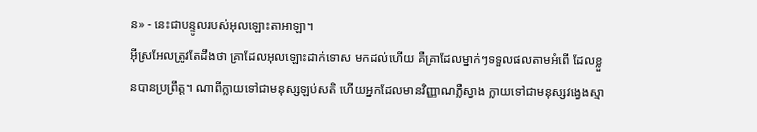ន» - នេះជាបន្ទូលរបស់អុលឡោះតាអាឡា។
អ៊ីស្រអែលត្រូវតែដឹងថា គ្រាដែលអុលឡោះដាក់ទោស មកដល់ហើយ គឺគ្រាដែលម្នាក់ៗទទួលផលតាមអំពើ ដែលខ្លួនបានប្រព្រឹត្ត។ ណាពីក្លាយទៅជាមនុស្សឡប់សតិ ហើយអ្នកដែលមានវិញ្ញាណភ្លឺស្វាង ក្លាយទៅជាមនុស្សវង្វេងស្មា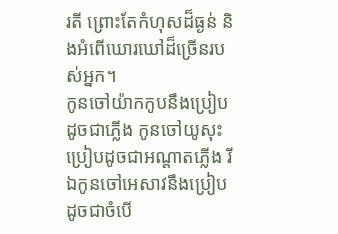រតី ព្រោះតែកំហុសដ៏ធ្ងន់ និងអំពើឃោរឃៅដ៏ច្រើនរបស់អ្នក។
កូនចៅយ៉ាកកូបនឹងប្រៀបដូចជាភ្លើង កូនចៅយូសុះប្រៀបដូចជាអណ្ដាតភ្លើង រីឯកូនចៅអេសាវនឹងប្រៀបដូចជាចំបើ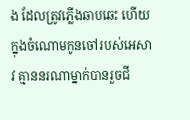ង ដែលត្រូវភ្លើងឆាបឆេះ ហើយក្នុងចំណោមកូនចៅរបស់អេសាវ គ្មាននរណាម្នាក់បានរួចជី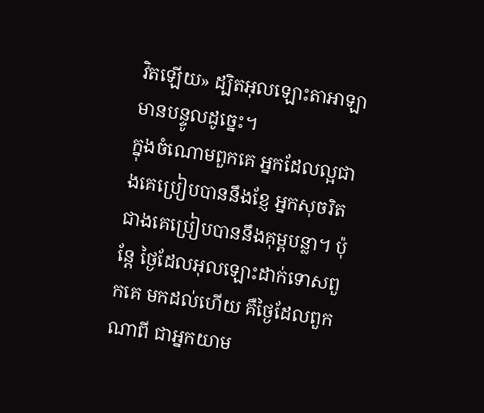វិតឡើយ» ដ្បិតអុលឡោះតាអាឡាមានបន្ទូលដូច្នេះ។
ក្នុងចំណោមពួកគេ អ្នកដែលល្អជាងគេប្រៀបបាននឹងខ្ញែ អ្នកសុចរិតជាងគេប្រៀបបាននឹងគុម្ពបន្លា។ ប៉ុន្តែ ថ្ងៃដែលអុលឡោះដាក់ទោសពួកគេ មកដល់ហើយ គឺថ្ងៃដែលពួកណាពី ជាអ្នកយាម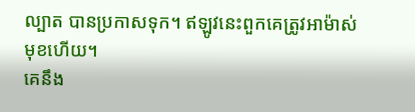ល្បាត បានប្រកាសទុក។ ឥឡូវនេះពួកគេត្រូវអាម៉ាស់មុខហើយ។
គេនឹង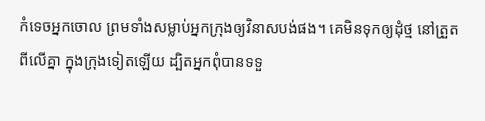កំទេចអ្នកចោល ព្រមទាំងសម្លាប់អ្នកក្រុងឲ្យវិនាសបង់ផង។ គេមិនទុកឲ្យដុំថ្ម នៅត្រួតពីលើគ្នា ក្នុងក្រុងទៀតឡើយ ដ្បិតអ្នកពុំបានទទួ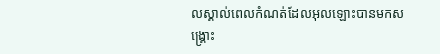លស្គាល់ពេលកំណត់ដែលអុលឡោះបានមកសង្គ្រោះ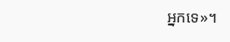អ្នកទេ»។